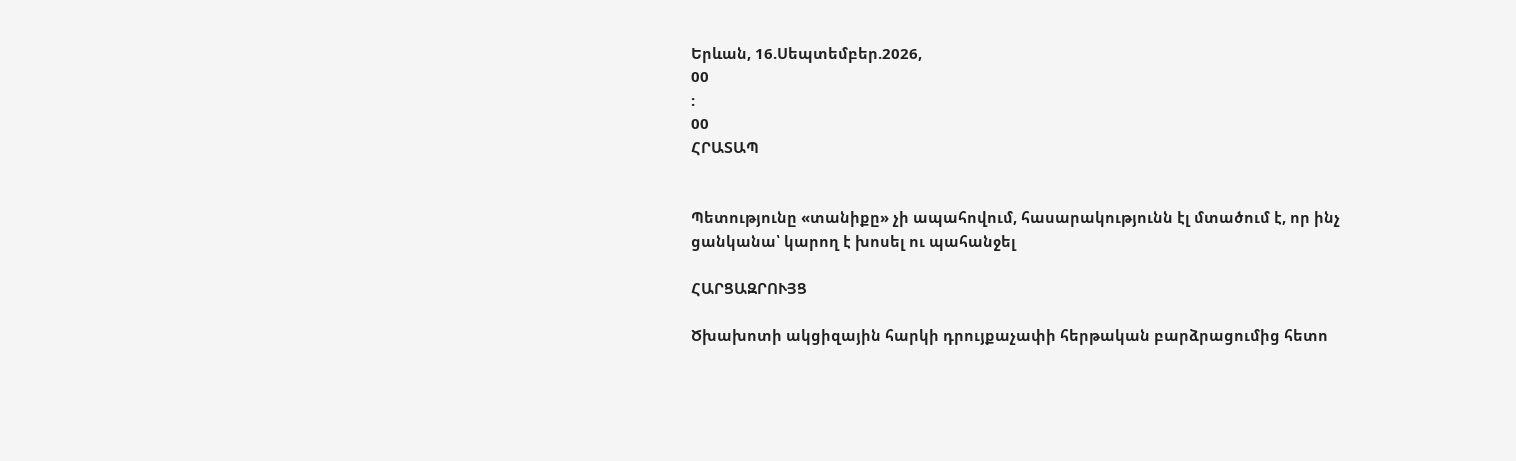Երևան, 16.Սեպտեմբեր.2026,
00
:
00
ՀՐԱՏԱՊ


Պետությունը «տանիքը» չի ապահովում, հասարակությունն էլ մտածում է, որ ինչ ցանկանա՝ կարող է խոսել ու պահանջել

ՀԱՐՑԱԶՐՈՒՅՑ

Ծխախոտի ակցիզային հարկի դրույքաչափի հերթական բարձրացումից հետո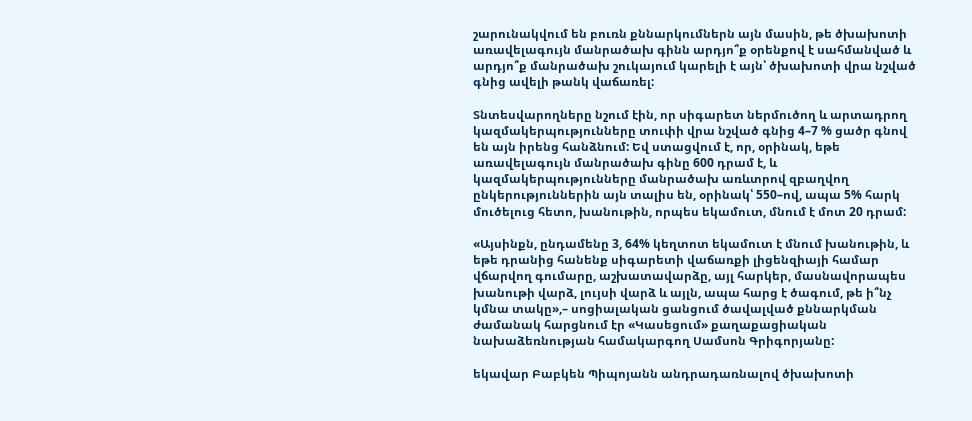շարունակվում են բուռն քննարկումներն այն մասին, թե ծխախոտի առավելագույն մանրածախ գինն արդյո՞ք օրենքով է սահմանված և արդյո՞ք մանրածախ շուկայում կարելի է այն՝ ծխախոտի վրա նշված գնից ավելի թանկ վաճառել:

Տնտեսվարողները նշում էին, որ սիգարետ ներմուծող և արտադրող կազմակերպությունները տուփի վրա նշված գնից 4–7 % ցածր գնով են այն իրենց հանձնում: Եվ ստացվում է, որ, օրինակ, եթե առավելագույն մանրածախ գինը 600 դրամ է, և կազմակերպությունները մանրածախ առևտրով զբաղվող ընկերություններին այն տալիս են, օրինակ՝ 550–ով, ապա 5% հարկ մուծելուց հետո, խանութին, որպես եկամուտ, մնում է մոտ 20 դրամ:

«Այսինքն, ընդամենը 3, 64% կեղտոտ եկամուտ է մնում խանութին, և եթե դրանից հանենք սիգարետի վաճառքի լիցենզիայի համար վճարվող գումարը, աշխատավարձը, այլ հարկեր, մասնավորապես խանութի վարձ, լույսի վարձ և այլն, ապա հարց է ծագում, թե ի՞նչ կմնա տակը»,– սոցիալական ցանցում ծավալված քննարկման ժամանակ հարցնում էր «Կասեցում» քաղաքացիական նախաձեռնության համակարգող Սամսոն Գրիգորյանը:

եկավար Բաբկեն Պիպոյանն անդրադառնալով ծխախոտի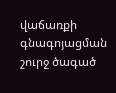վաճառքի գնագոյացման շուրջ ծագած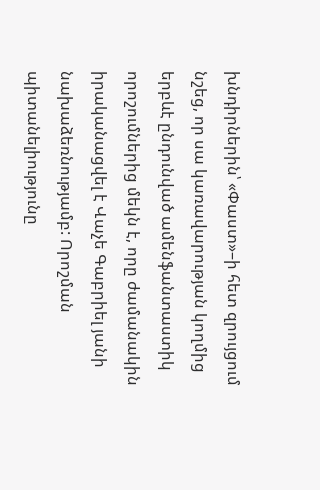խնդիրներին՝ «Փաստ»–ի հետ զրույցում նշեց, որ սա կառավարության կողմից երբևէ ընդունված ամենֆանտաստիկ որոշումներից մեկն է, որը ժամանակին իրականացվել է Վաչե Գաբրիել յանի նախաձեռնությամբ: Որոշման պիտանելիությունը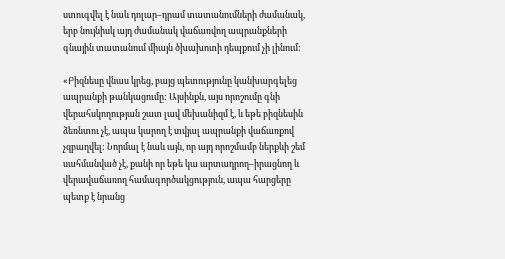ստուգվել է նաև դոլար–դրամ տատանումների ժամանակ, երբ նույնիսկ այդ ժամանակ վաճառվող ապրանքների գնային տատանում միայն ծխախոտի դեպքում չի լինում:

«Բիզնեսը վնաս կրեց, բայց պետությունը կանխարգելեց ապրանքի թանկացումը: Այսինքն, այս որոշումը գնի վերահսկողության շատ լավ մեխանիզմ է, և եթե բիզնեսին ձեռնտու չէ, ապա կարող է տվյալ ապրանքի վաճառքով չզբաղվել: Նորմալ է նաև այն, որ այդ որոշմամբ ներքևի շեմ սահմանված չէ, քանի որ եթե կա արտադրող–իրացնող և վերավաճառող համագործակցություն, ապա հարցերը պետք է նրանց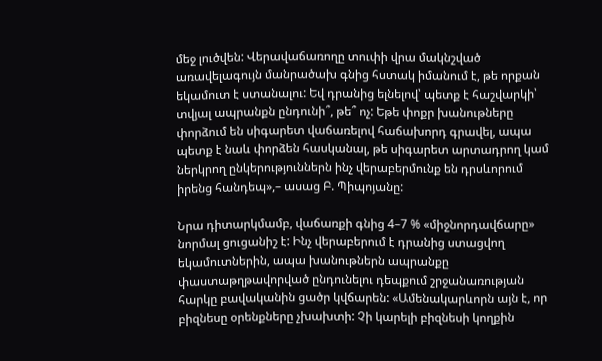մեջ լուծվեն: Վերավաճառողը տուփի վրա մակնշված առավելագույն մանրածախ գնից հստակ իմանում է, թե որքան եկամուտ է ստանալու: Եվ դրանից ելնելով՝ պետք է հաշվարկի՝ տվյալ ապրանքն ընդունի՞, թե՞ ոչ: Եթե փոքր խանութները փորձում են սիգարետ վաճառելով հաճախորդ գրավել, ապա պետք է նաև փորձեն հասկանալ, թե սիգարետ արտադրող կամ ներկրող ընկերություններն ինչ վերաբերմունք են դրսևորում իրենց հանդեպ»,– ասաց Բ. Պիպոյանը:

Նրա դիտարկմամբ, վաճառքի գնից 4–7 % «միջնորդավճարը» նորմալ ցուցանիշ է: Ինչ վերաբերում է դրանից ստացվող եկամուտներին, ապա խանութներն ապրանքը փաստաթղթավորված ընդունելու դեպքում շրջանառության հարկը բավականին ցածր կվճարեն: «Ամենակարևորն այն է, որ բիզնեսը օրենքները չխախտի: Չի կարելի բիզնեսի կողքին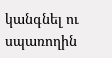կանգնել ու սպառողին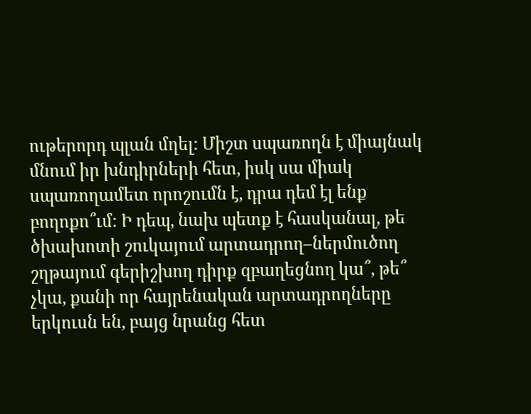ութերորդ պլան մղել: Միշտ սպառողն է միայնակ մնում իր խնդիրների հետ, իսկ սա միակ սպառողամետ որոշումն է, դրա դեմ էլ ենք բողոքո՞ւմ: Ի դեպ, նախ պետք է հասկանալ, թե ծխախոտի շուկայում արտադրող–ներմուծող շղթայում գերիշխող դիրք զբաղեցնող կա՞, թե՞ չկա, քանի որ հայրենական արտադրողները երկուսն են, բայց նրանց հետ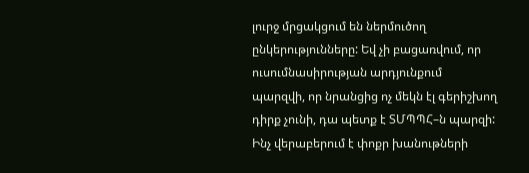լուրջ մրցակցում են ներմուծող ընկերությունները: Եվ չի բացառվում, որ ուսումնասիրության արդյունքում պարզվի, որ նրանցից ոչ մեկն էլ գերիշխող դիրք չունի, դա պետք է ՏՄՊՊՀ–ն պարզի: Ինչ վերաբերում է փոքր խանութների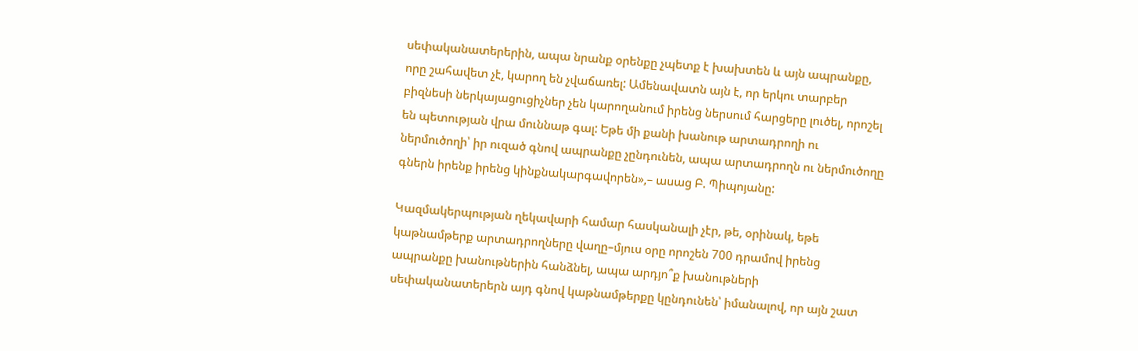սեփականատերերին, ապա նրանք օրենքը չպետք է խախտեն և այն ապրանքը, որը շահավետ չէ, կարող են չվաճառել: Ամենավատն այն է, որ երկու տարբեր բիզնեսի ներկայացուցիչներ չեն կարողանում իրենց ներսում հարցերը լուծել, որոշել են պետության վրա մուննաթ գալ: Եթե մի քանի խանութ արտադրողի ու ներմուծողի՝ իր ուզած գնով ապրանքը չընդունեն, ապա արտադրողն ու ներմուծողը գներն իրենք իրենց կինքնակարգավորեն»,– ասաց Բ. Պիպոյանը:

Կազմակերպության ղեկավարի համար հասկանալի չէր, թե, օրինակ, եթե կաթնամթերք արտադրողները վաղը–մյուս օրը որոշեն 700 դրամով իրենց ապրանքը խանութներին հանձնել, ապա արդյո՞ք խանութների սեփականատերերն այդ գնով կաթնամթերքը կընդունեն՝ իմանալով, որ այն շատ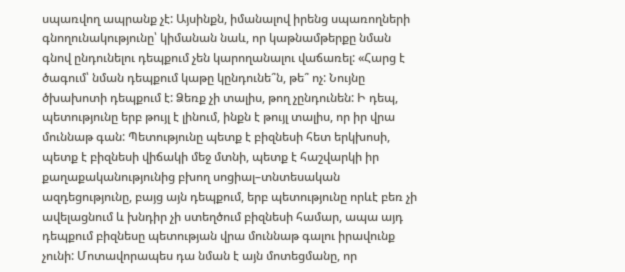սպառվող ապրանք չէ: Այսինքն, իմանալով իրենց սպառողների գնողունակությունը՝ կիմանան նաև, որ կաթնամթերքը նման գնով ընդունելու դեպքում չեն կարողանալու վաճառել: «Հարց է ծագում՝ նման դեպքում կաթը կընդունե՞ն, թե՞ ոչ: Նույնը ծխախոտի դեպքում է: Ձեռք չի տալիս, թող չընդունեն: Ի դեպ, պետությունը երբ թույլ է լինում, ինքն է թույլ տալիս, որ իր վրա մուննաթ գան: Պետությունը պետք է բիզնեսի հետ երկխոսի, պետք է բիզնեսի վիճակի մեջ մտնի, պետք է հաշվարկի իր քաղաքականությունից բխող սոցիալ–տնտեսական ազդեցությունը, բայց այն դեպքում, երբ պետությունը որևէ բեռ չի ավելացնում և խնդիր չի ստեղծում բիզնեսի համար, ապա այդ դեպքում բիզնեսը պետության վրա մուննաթ գալու իրավունք չունի: Մոտավորապես դա նման է այն մոտեցմանը, որ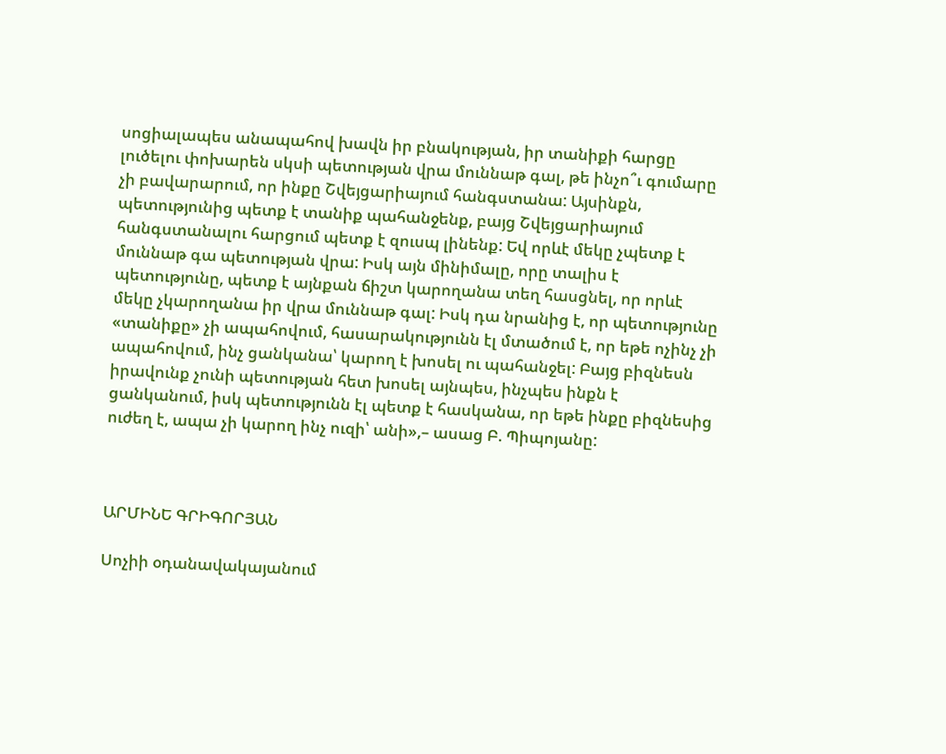սոցիալապես անապահով խավն իր բնակության, իր տանիքի հարցը լուծելու փոխարեն սկսի պետության վրա մուննաթ գալ, թե ինչո՞ւ գումարը չի բավարարում, որ ինքը Շվեյցարիայում հանգստանա: Այսինքն, պետությունից պետք է տանիք պահանջենք, բայց Շվեյցարիայում հանգստանալու հարցում պետք է զուսպ լինենք: Եվ որևէ մեկը չպետք է մուննաթ գա պետության վրա: Իսկ այն մինիմալը, որը տալիս է պետությունը, պետք է այնքան ճիշտ կարողանա տեղ հասցնել, որ որևէ մեկը չկարողանա իր վրա մուննաթ գալ: Իսկ դա նրանից է, որ պետությունը «տանիքը» չի ապահովում, հասարակությունն էլ մտածում է, որ եթե ոչինչ չի ապահովում, ինչ ցանկանա՝ կարող է խոսել ու պահանջել: Բայց բիզնեսն իրավունք չունի պետության հետ խոսել այնպես, ինչպես ինքն է ցանկանում, իսկ պետությունն էլ պետք է հասկանա, որ եթե ինքը բիզնեսից ուժեղ է, ապա չի կարող ինչ ուզի՝ անի»,– ասաց Բ. Պիպոյանը:



ԱՐՄԻՆԵ ԳՐԻԳՈՐՅԱՆ

Սոչիի օդանավակայանում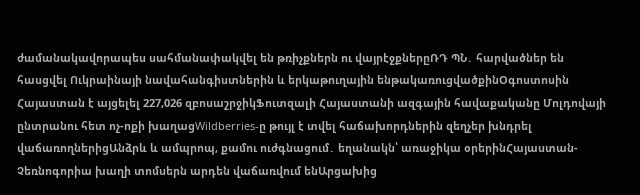ժամանակավորապես սահմանափակվել են թռիչքներն ու վայրէջքներըՌԴ ՊՆ․ հարվածներ են հասցվել Ուկրաինայի նավահանգիստներին և երկաթուղային ենթակառուցվածքինՕգոստոսին Հայաստան է այցելել 227,026 զբոսաշրջիկՖուտզալի Հայաստանի ազգային հավաքականը Մոլդովայի ընտրանու հետ ոչ-ոքի խաղացWildberries-ը թույլ է տվել հաճախորդներին զեղչեր խնդրել վաճառողներիցԱնձրև և ամպրոպ, քամու ուժգնացում․ եղանակն՝ առաջիկա օրերինՀայաստան-Չեռնոգորիա խաղի տոմսերն արդեն վաճառվում ենԱրցախից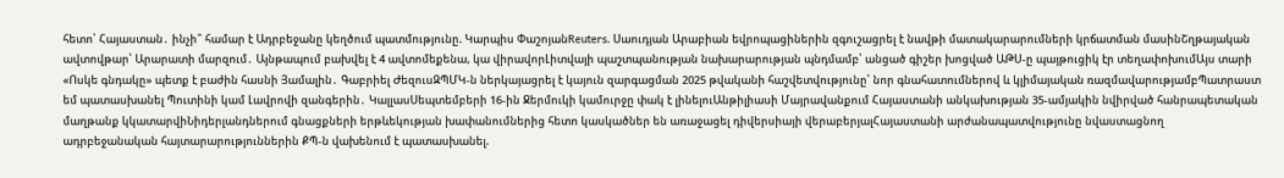հետո՝ Հայաստան․ ինչի՞ համար է Ադրբեջանը կեղծում պատմությունը. Կարպիս ՓաշոյանReuters․ Սաուդյան Արաբիան եվրոպացիներին զգուշացրել է նավթի մատակարարումների կրճատման մասինՇղթայական ավտովթար՝ Արարատի մարզում․ Այնթապում բախվել է 4 ավտոմեքենա, կա վիրավորԼիտվայի պաշտպանության նախարարության պնդմամբ՝ անցած գիշեր խոցված ԱԹՍ-ը պայթուցիկ էր տեղափոխումԱյս տարի «Ոսկե գնդակը» պետք է բաժին հասնի Յամալին․ Գաբրիել ԺեզուսԶՊՄԿ-ն ներկայացրել է կայուն զարգացման 2025 թվականի հաշվետվությունը՝ նոր գնահատումներով և կլիմայական ռազմավարությամբՊատրաստ եմ պատասխանել Պուտինի կամ Լավրովի զանգերին․ ԿալլասՍեպտեմբերի 16-ին Ջերմուկի կամուրջը փակ է լինելուԱնթիլիասի Մայրավանքում Հայաստանի անկախության 35-ամյակին նվիրված հանրապետական մաղթանք կկատարվիՆիդերլանդներում գնացքների երթևեկության խափանումներից հետո կասկածներ են առաջացել դիվերսիայի վերաբերյալՀայաստանի արժանապատվությունը նվաստացնող ադրբեջանական հայտարարություններին ՔՊ-ն վախենում է պատասխանել.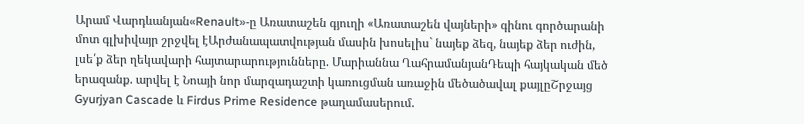Արամ Վարդևանյան«Renault»-ը Առատաշեն գյուղի «Առատաշեն վայների» գինու գործարանի մոտ գլխիվայր շրջվել էԱրժանապատվության մասին խոսելիս` նայեք ձեզ, նայեք ձեր ուժին, լսե՛ք ձեր ղեկավարի հայտարարությունները. Մարիաննա ՂահրամանյանԴեպի հայկական մեծ երազանք. արվել է Նոայի նոր մարզադաշտի կառուցման առաջին մեծածավալ քայլըՇրջայց Gyurjyan Cascade և Firdus Prime Residence թաղամասերում.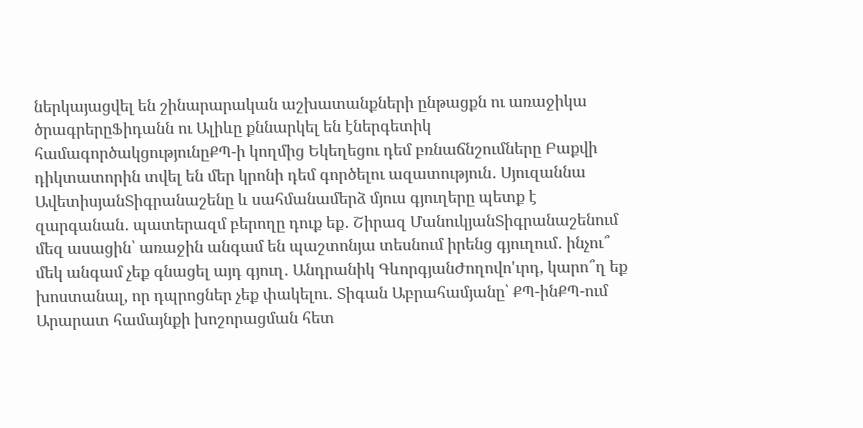ներկայացվել են շինարարական աշխատանքների ընթացքն ու առաջիկա ծրագրերըՖիդանն ու Ալիևը քննարկել են էներգետիկ համագործակցությունըՔՊ-ի կողմից Եկեղեցու դեմ բռնաճնշումները Բաքվի դիկտատորին տվել են մեր կրոնի դեմ գործելու ազատություն․ Սյուզաննա ԱվետիսյանՏիգրանաշենը և սահմանամերձ մյուս գյուղերը պետք է զարգանան․ պատերազմ բերողը դուք եք․ Շիրազ ՄանուկյանՏիգրանաշենում մեզ ասացին՝ առաջին անգամ են պաշտոնյա տեսնում իրենց գյուղում․ ինչու՞ մեկ անգամ չեք գնացել այդ գյուղ․ Անդրանիկ ԳևորգյանԺողովո'ւրդ, կարո՞ղ եք խոստանալ, որ դպրոցներ չեք փակելու․ Տիգան Աբրահամյանը՝ ՔՊ-ինՔՊ-ում Արարատ համայնքի խոշորացման հետ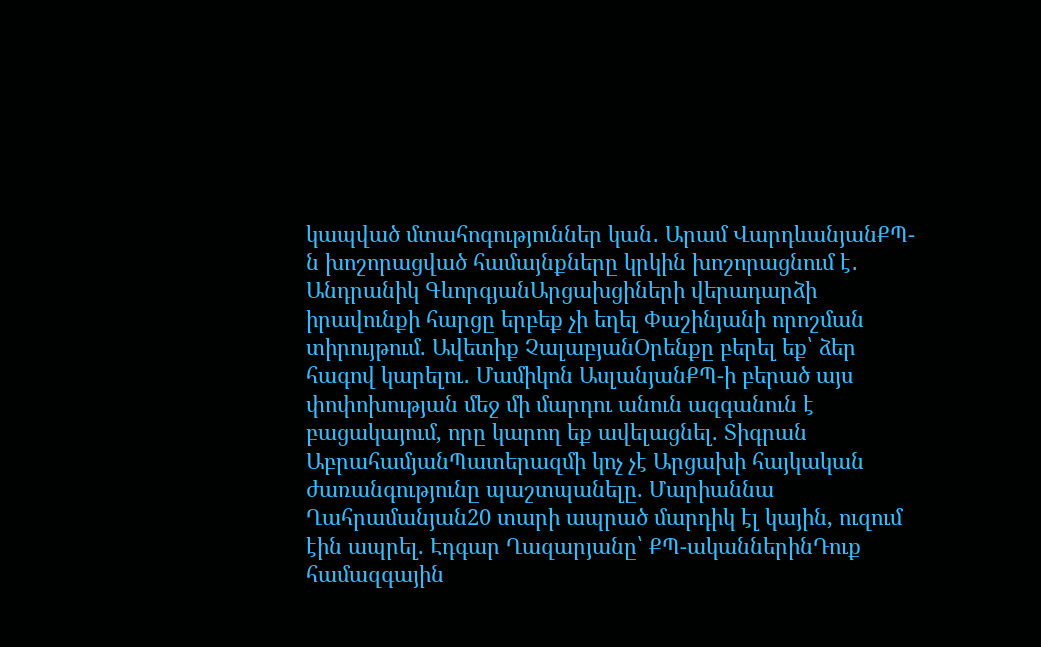կապված մտահոգություններ կան․ Արամ ՎարդևանյանՔՊ-ն խոշորացված համայնքները կրկին խոշորացնում է․ Անդրանիկ ԳևորգյանԱրցախցիների վերադարձի իրավունքի հարցը երբեք չի եղել Փաշինյանի որոշման տիրույթում. Ավետիք ՉալաբյանՕրենքը բերել եք՝ ձեր հագով կարելու․ Մամիկոն ԱսլանյանՔՊ-ի բերած այս փոփոխության մեջ մի մարդու անուն ազգանուն է բացակայում, որը կարող եք ավելացնել. Տիգրան ԱբրահամյանՊատերազմի կոչ չէ Արցախի հայկական ժառանգությունը պաշտպանելը. Մարիաննա Ղահրամանյան20 տարի ապրած մարդիկ էլ կային, ուզում էին ապրել. Էդգար Ղազարյանը՝ ՔՊ-ականներինԴուք համազգային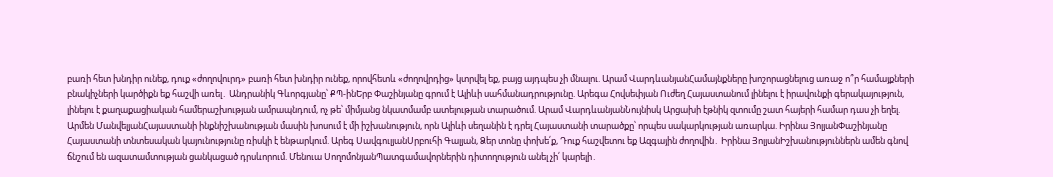բառի հետ խնդիր ունեք, դուք «ժողովուրդ» բառի հետ խնդիր ունեք, որովհետև «ժողովրդից» կտրվել եք, բայց այդպես չի մնալու. Արամ ՎարդևանյանՀամայնքները խոշորացնելուց առաջ ո՞ր համայքների բնակիչների կարծիքն եք հաշվի առել․ Անդրանիկ Գևորգյանը՝ ՔՊ-ինԵրբ Փաշինյանը գրում է Ալիևի սահմանադրությունը. Արեգա Հովսեփյան Ուժեղ Հայաստանում լինելու է իրավունքի գերակայություն, լինելու է քաղաքացիական համերաշխության ամրապնդում, ոչ թե՝ միմյանց նկատմամբ ատելության տարածում. Արամ ՎարդևանյանՆույնիսկ Արցախի էթնիկ զտումը շատ հայերի համար դաս չի եղել. Արմեն ՄանվելյանՀայաստանի ինքնիշխանության մասին խոսում է մի իշխանություն, որն Ալիևի սեղանին է դրել Հայաստանի տարածքը՝ որպես սակարկության առարկա. Իրինա ՅոլյանՓաշինյանը Հայաստանի տնտեսական կայունությունը ռիսկի է ենթարկում. Արեգ ՍավգուլյանՍրբուհի Գալյան, Ձեր տոնը փոխե՛ք, Դուք հաշվետու եք Ազգային ժողովին․ Իրինա ՅոլյանԻշխանություններն ամեն գնով ճնշում են ազատամտության ցանկացած դրսևորում. Մենուա ՍողոմոնյանՊատգամավորներին դիտողություն անել չի՛ կարելի․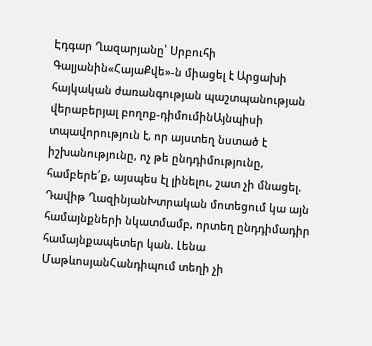Էդգար Ղազարյանը՝ Սրբուհի Գալյանին«ՀայաՔվե»-ն միացել է Արցախի հայկական ժառանգության պաշտպանության վերաբերյալ բողոք-դիմումինԱյնպիսի տպավորություն է, որ այստեղ նստած է իշխանությունը, ոչ թե ընդդիմությունը, համբերե՛ք, այսպես էլ լինելու, շատ չի մնացել. Դավիթ ՂազինյանԽտրական մոտեցում կա այն համայնքների նկատմամբ, որտեղ ընդդիմադիր համայնքապետեր կան. Լենա ՄաթևոսյանՀանդիպում տեղի չի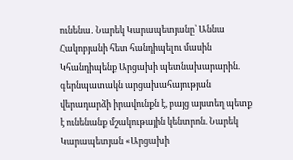ունենա․ Նարեկ Կարապետյանը՝ Աննա Հակոբյանի հետ հանդիպելու մասին Կհանդիպենք Արցախի պետնախարարին. գերնպատակն արցախահայության վերադարձի իրավունքն է, բայց այստեղ պետք է ունենանք մշակութային կենտրոն. Նարեկ Կարապետյան «Արցախի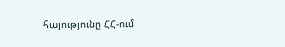հայությունը ՀՀ-ում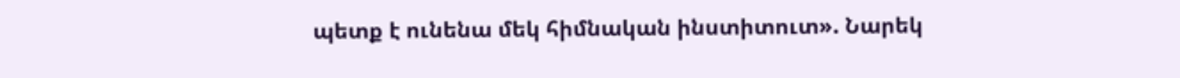պետք է ունենա մեկ հիմնական ինստիտուտ». Նարեկ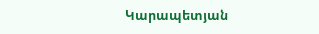Կարապետյան